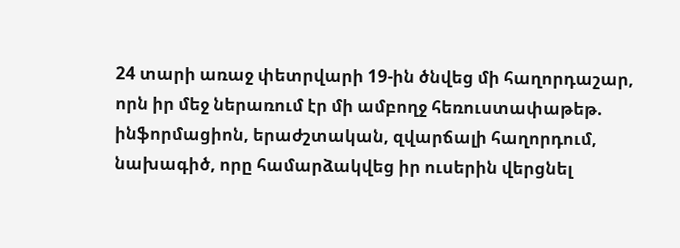24 տարի առաջ փետրվարի 19-ին ծնվեց մի հաղորդաշար, որն իր մեջ ներառում էր մի ամբողջ հեռուստափաթեթ. ինֆորմացիոն, երաժշտական, զվարճալի հաղորդում, նախագիծ, որը համարձակվեց իր ուսերին վերցնել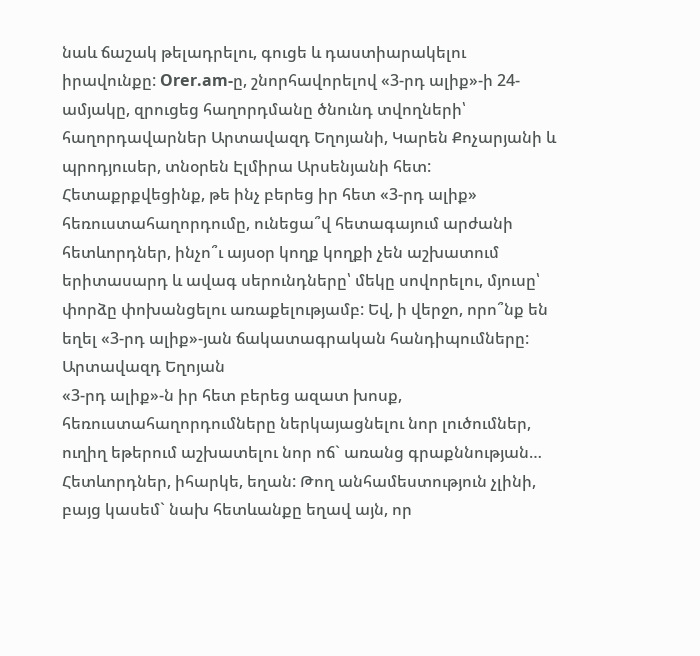նաև ճաշակ թելադրելու, գուցե և դաստիարակելու իրավունքը: Orer.am-ը, շնորհավորելով «3-րդ ալիք»-ի 24-ամյակը, զրուցեց հաղորդմանը ծնունդ տվողների՝ հաղորդավարներ Արտավազդ Եղոյանի, Կարեն Քոչարյանի և պրոդյուսեր, տնօրեն Էլմիրա Արսենյանի հետ:
Հետաքրքվեցինք, թե ինչ բերեց իր հետ «3-րդ ալիք» հեռուստահաղորդումը, ունեցա՞վ հետագայում արժանի հետևորդներ, ինչո՞ւ այսօր կողք կողքի չեն աշխատում երիտասարդ և ավագ սերունդները՝ մեկը սովորելու, մյուսը՝ փորձը փոխանցելու առաքելությամբ: Եվ, ի վերջո, որո՞նք են եղել «3-րդ ալիք»-յան ճակատագրական հանդիպումները:
Արտավազդ Եղոյան
«3-րդ ալիք»-ն իր հետ բերեց ազատ խոսք, հեռուստահաղորդումները ներկայացնելու նոր լուծումներ, ուղիղ եթերում աշխատելու նոր ոճ` առանց գրաքննության…
Հետևորդներ, իհարկե, եղան: Թող անհամեստություն չլինի, բայց կասեմ` նախ հետևանքը եղավ այն, որ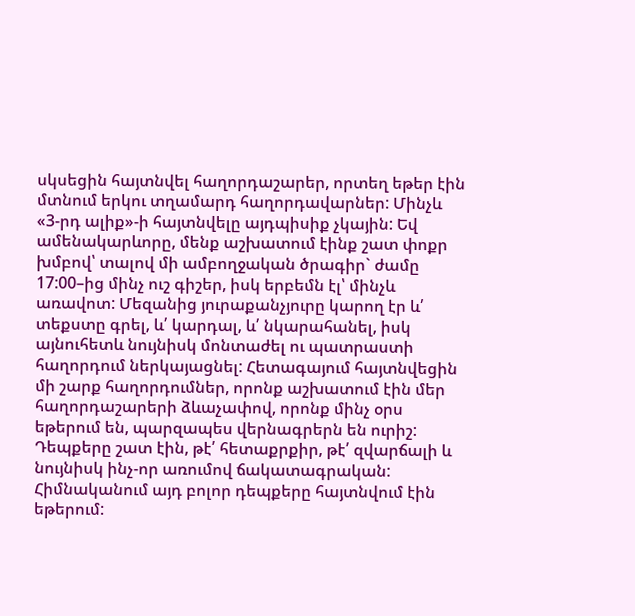սկսեցին հայտնվել հաղորդաշարեր, որտեղ եթեր էին մտնում երկու տղամարդ հաղորդավարներ: Մինչև «3-րդ ալիք»-ի հայտնվելը այդպիսիք չկային: Եվ ամենակարևորը, մենք աշխատում էինք շատ փոքր խմբով՝ տալով մի ամբողջական ծրագիր` ժամը 17:00–ից մինչ ուշ գիշեր, իսկ երբեմն էլ՝ մինչև առավոտ: Մեզանից յուրաքանչյուրը կարող էր և՛ տեքստը գրել, և՛ կարդալ, և՛ նկարահանել, իսկ այնուհետև նույնիսկ մոնտաժել ու պատրաստի հաղորդում ներկայացնել: Հետագայում հայտնվեցին մի շարք հաղորդումներ, որոնք աշխատում էին մեր հաղորդաշարերի ձևաչափով, որոնք մինչ օրս եթերում են, պարզապես վերնագրերն են ուրիշ:
Դեպքերը շատ էին, թէ՛ հետաքրքիր, թէ՛ զվարճալի և նույնիսկ ինչ-որ առումով ճակատագրական: Հիմնականում այդ բոլոր դեպքերը հայտնվում էին եթերում: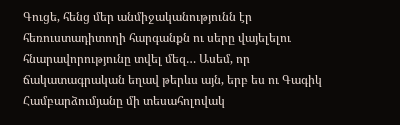Գուցե, հենց մեր անմիջականությունն էր հեռուստադիտողի հարգանքն ու սերը վայելելու հնարավորությունը տվել մեզ… Ասեմ, որ ճակատագրական եղավ թերևս այն, երբ ես ու Գագիկ Համբարձումյանը մի տեսահոլովակ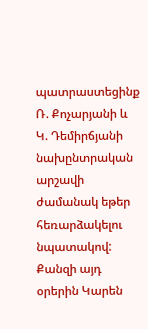պատրաստեցինք Ռ. Քոչարյանի և Կ. Դեմիրճյանի նախընտրական արշավի ժամանակ եթեր հեռարձակելու նպատակով: Քանզի այդ օրերին Կարեն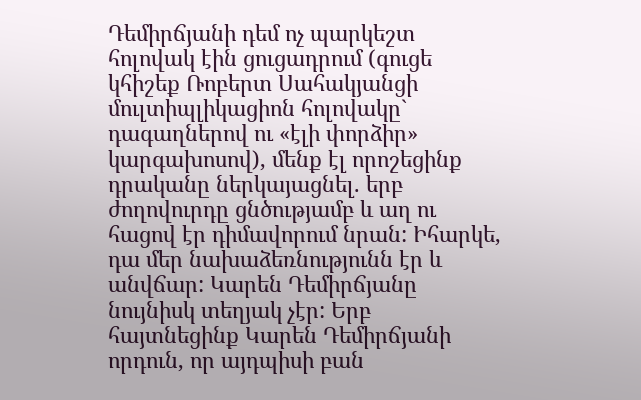Դեմիրճյանի դեմ ոչ պարկեշտ հոլովակ էին ցուցադրում (գուցե կհիշեք Ռոբերտ Սահակյանցի մուլտիպլիկացիոն հոլովակը` դագաղներով ու «էլի փորձիր» կարգախոսով), մենք էլ որոշեցինք դրականը ներկայացնել. երբ ժողովուրդը ցնծությամբ և աղ ու հացով էր դիմավորում նրան: Իհարկե, դա մեր նախաձեռնությունն էր և անվճար: Կարեն Դեմիրճյանը նույնիսկ տեղյակ չէր: Երբ հայտնեցինք Կարեն Դեմիրճյանի որդուն, որ այդպիսի բան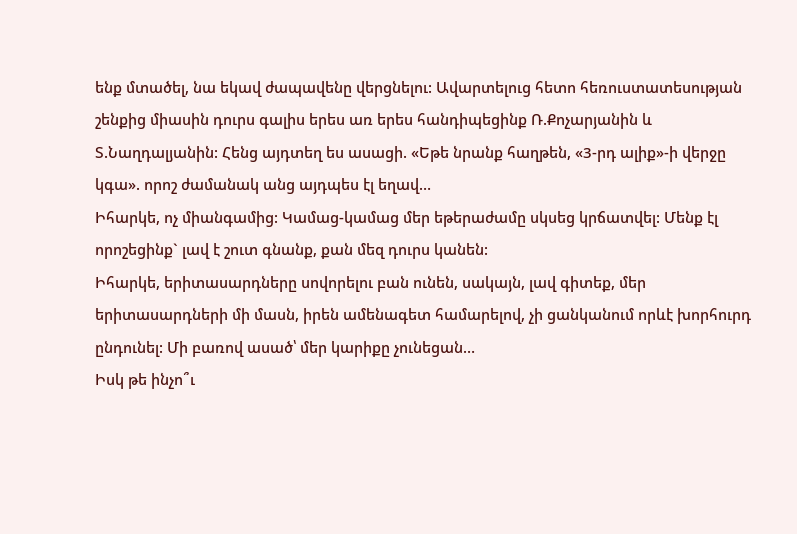ենք մտածել, նա եկավ ժապավենը վերցնելու: Ավարտելուց հետո հեռուստատեսության շենքից միասին դուրս գալիս երես առ երես հանդիպեցինք Ռ.Քոչարյանին և Տ.Նաղդալյանին: Հենց այդտեղ ես ասացի. «Եթե նրանք հաղթեն, «3-րդ ալիք»-ի վերջը կգա». որոշ ժամանակ անց այդպես էլ եղավ…
Իհարկե, ոչ միանգամից: Կամաց-կամաց մեր եթերաժամը սկսեց կրճատվել: Մենք էլ որոշեցինք` լավ է շուտ գնանք, քան մեզ դուրս կանեն:
Իհարկե, երիտասարդները սովորելու բան ունեն, սակայն, լավ գիտեք, մեր երիտասարդների մի մասն, իրեն ամենագետ համարելով, չի ցանկանում որևէ խորհուրդ ընդունել: Մի բառով ասած՝ մեր կարիքը չունեցան…
Իսկ թե ինչո՞ւ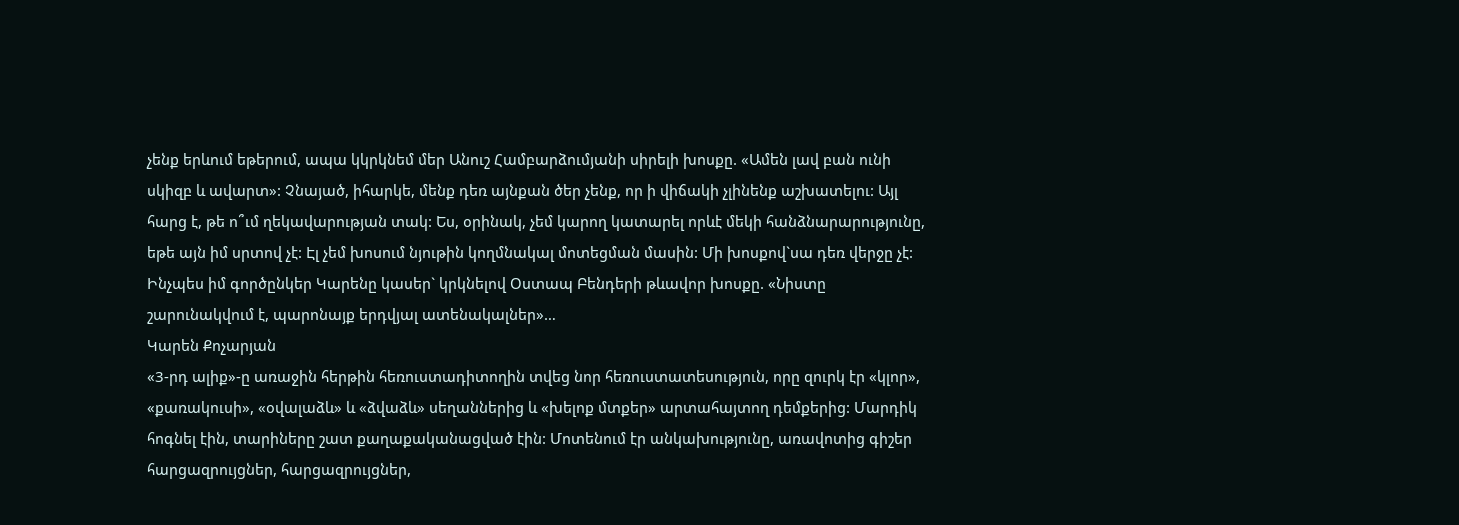չենք երևում եթերում, ապա կկրկնեմ մեր Անուշ Համբարձումյանի սիրելի խոսքը. «Ամեն լավ բան ունի սկիզբ և ավարտ»: Չնայած, իհարկե, մենք դեռ այնքան ծեր չենք, որ ի վիճակի չլինենք աշխատելու: Այլ հարց է, թե ո՞ւմ ղեկավարության տակ: Ես, օրինակ, չեմ կարող կատարել որևէ մեկի հանձնարարությունը, եթե այն իմ սրտով չէ: Էլ չեմ խոսում նյութին կողմնակալ մոտեցման մասին: Մի խոսքով`սա դեռ վերջը չէ: Ինչպես իմ գործընկեր Կարենը կասեր` կրկնելով Օստապ Բենդերի թևավոր խոսքը. «Նիստը շարունակվում է, պարոնայք երդվյալ ատենակալներ»…
Կարեն Քոչարյան
«3-րդ ալիք»-ը առաջին հերթին հեռուստադիտողին տվեց նոր հեռուստատեսություն, որը զուրկ էր «կլոր», «քառակուսի», «օվալաձև» և «ձվաձև» սեղաններից և «խելոք մտքեր» արտահայտող դեմքերից: Մարդիկ հոգնել էին, տարիները շատ քաղաքականացված էին: Մոտենում էր անկախությունը, առավոտից գիշեր հարցազրույցներ, հարցազրույցներ,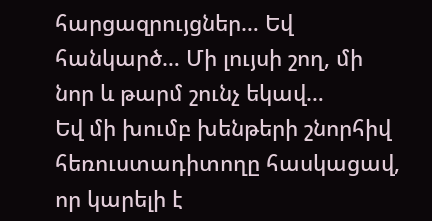հարցազրույցներ… Եվ հանկարծ… Մի լույսի շող, մի նոր և թարմ շունչ եկավ…
Եվ մի խումբ խենթերի շնորհիվ հեռուստադիտողը հասկացավ, որ կարելի է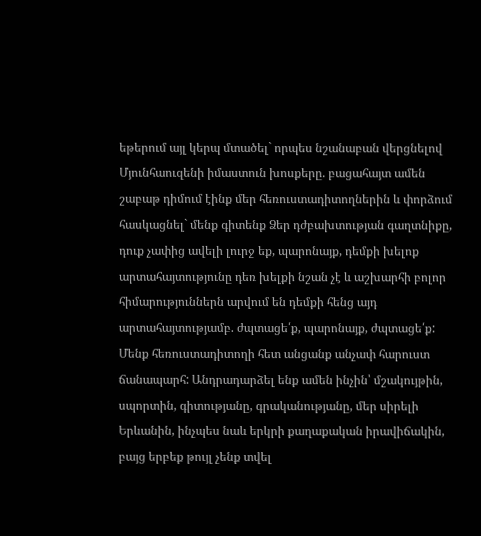եթերում այլ կերպ մտածել` որպես նշանաբան վերցնելով Մյունհաուզենի իմաստուն խոսքերը. բացահայտ ամեն շաբաթ դիմում էինք մեր հեռուստադիտողներին և փորձում հասկացնել` մենք գիտենք Ձեր դժբախտության գաղտնիքը, դուք չափից ավելի լուրջ եք, պարոնայք, դեմքի խելոք արտահայտությունը դեռ խելքի նշան չէ և աշխարհի բոլոր հիմարություններն արվում են դեմքի հենց այդ արտահայտությամբ. ժպտացե՛ք, պարոնայք, ժպտացե՛ք:
Մենք հեռուստադիտողի հետ անցանք անչափ հարուստ ճանապարհ: Անդրադարձել ենք ամեն ինչին՝ մշակույթին, սպորտին, գիտությանը, գրականությանը, մեր սիրելի Երևանին, ինչպես նաև երկրի քաղաքական իրավիճակին, բայց երբեք թույլ չենք տվել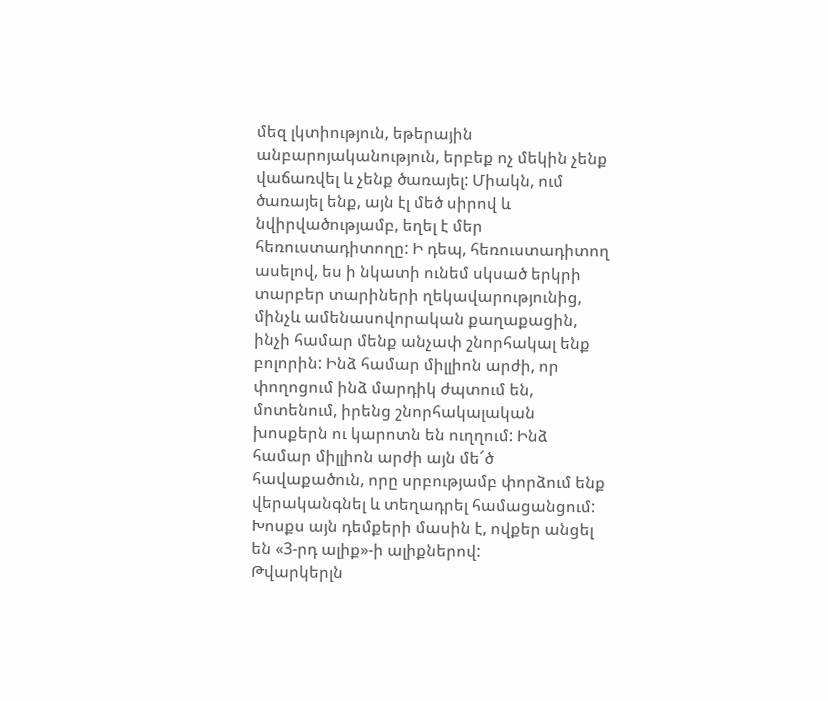մեզ լկտիություն, եթերային անբարոյականություն, երբեք ոչ մեկին չենք վաճառվել և չենք ծառայել: Միակն, ում ծառայել ենք, այն էլ մեծ սիրով և նվիրվածությամբ, եղել է մեր հեռուստադիտողը: Ի դեպ, հեռուստադիտող ասելով, ես ի նկատի ունեմ սկսած երկրի տարբեր տարիների ղեկավարությունից, մինչև ամենասովորական քաղաքացին, ինչի համար մենք անչափ շնորհակալ ենք բոլորին: Ինձ համար միլլիոն արժի, որ փողոցում ինձ մարդիկ ժպտում են, մոտենում, իրենց շնորհակալական խոսքերն ու կարոտն են ուղղում: Ինձ համար միլլիոն արժի այն մե՜ծ հավաքածուն, որը սրբությամբ փորձում ենք վերականգնել և տեղադրել համացանցում: Խոսքս այն դեմքերի մասին է, ովքեր անցել են «3-րդ ալիք»-ի ալիքներով:
Թվարկերլն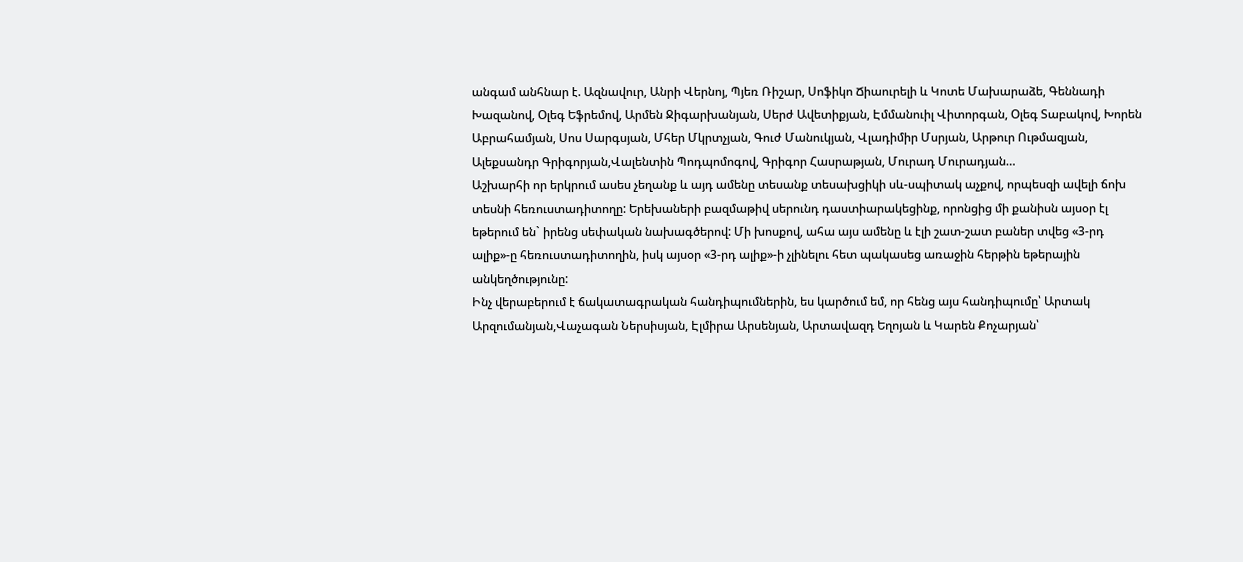անգամ անհնար է. Ազնավուր, Անրի Վերնոյ, Պյեռ Ռիշար, Սոֆիկո Ճիաուրելի և Կոտե Մախարաձե, Գեննադի Խազանով, Օլեգ Եֆրեմով, Արմեն Ջիգարխանյան, Սերժ Ավետիքյան, Էմմանուիլ Վիտորգան, Օլեգ Տաբակով, Խորեն Աբրահամյան, Սոս Սարգսյան, Մհեր Մկրտչյան, Գուժ Մանուկյան, Վլադիմիր Մսրյան, Արթուր Ութմազյան, Ալեքսանդր Գրիգորյան,Վալենտին Պոդպոմոգով, Գրիգոր Հասրաթյան, Մուրադ Մուրադյան…
Աշխարհի որ երկրում ասես չեղանք և այդ ամենը տեսանք տեսախցիկի սև-սպիտակ աչքով, որպեսզի ավելի ճոխ տեսնի հեռուստադիտողը: Երեխաների բազմաթիվ սերունդ դաստիարակեցինք, որոնցից մի քանիսն այսօր էլ եթերում են` իրենց սեփական նախագծերով: Մի խոսքով, ահա այս ամենը և էլի շատ-շատ բաներ տվեց «3-րդ ալիք»-ը հեռուստադիտողին, իսկ այսօր «3-րդ ալիք»-ի չլինելու հետ պակասեց առաջին հերթին եթերային անկեղծությունը:
Ինչ վերաբերում է ճակատագրական հանդիպումներին, ես կարծում եմ, որ հենց այս հանդիպումը՝ Արտակ Արզումանյան,Վաչագան Ներսիսյան, Էլմիրա Արսենյան, Արտավազդ Եղոյան և Կարեն Քոչարյան՝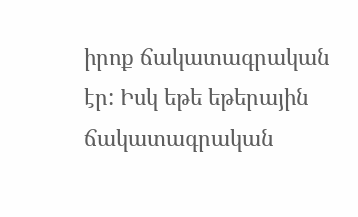իրոք ճակատագրական էր: Իսկ եթե եթերային ճակատագրական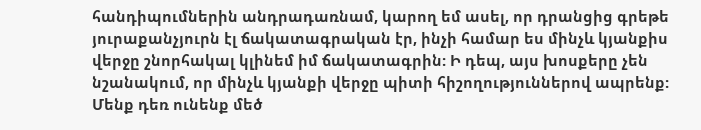հանդիպումներին անդրադառնամ, կարող եմ ասել, որ դրանցից գրեթե յուրաքանչյուրն էլ ճակատագրական էր, ինչի համար ես մինչև կյանքիս վերջը շնորհակալ կլինեմ իմ ճակատագրին: Ի դեպ, այս խոսքերը չեն նշանակում, որ մինչև կյանքի վերջը պիտի հիշողություններով ապրենք: Մենք դեռ ունենք մեծ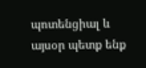պոտենցիալ և այսօր պետք ենք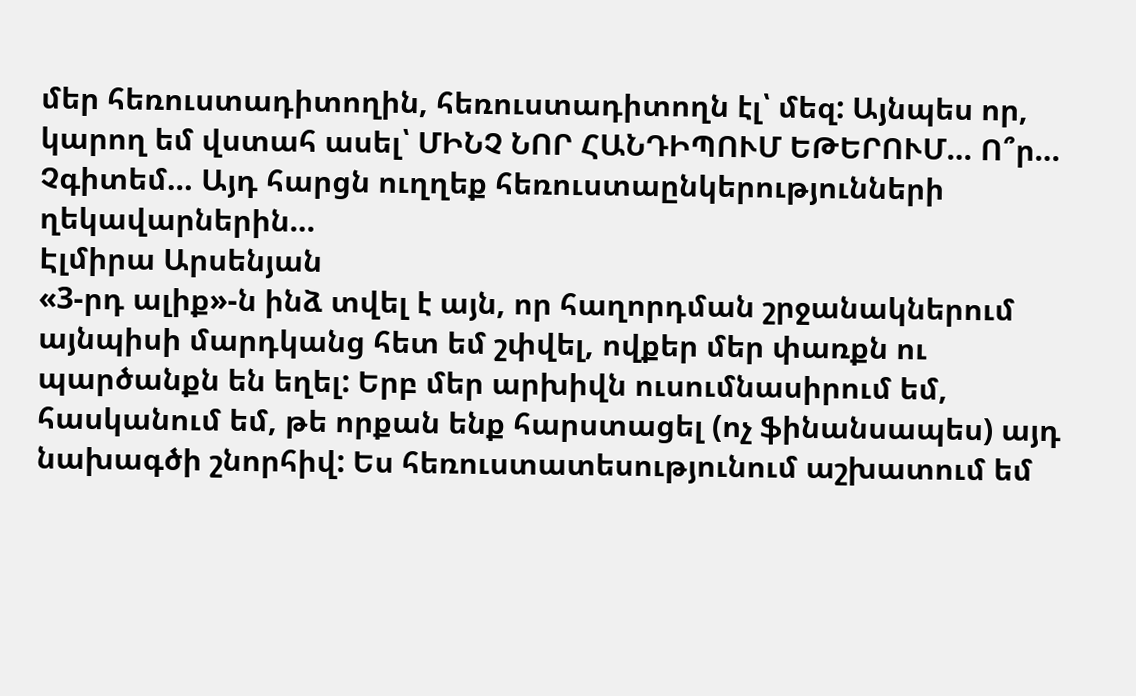մեր հեռուստադիտողին, հեռուստադիտողն էլ՝ մեզ: Այնպես որ, կարող եմ վստահ ասել՝ ՄԻՆՉ ՆՈՐ ՀԱՆԴԻՊՈՒՄ ԵԹԵՐՈՒՄ… Ո՞ր… Չգիտեմ… Այդ հարցն ուղղեք հեռուստաընկերությունների ղեկավարներին…
Էլմիրա Արսենյան
«3-րդ ալիք»-ն ինձ տվել է այն, որ հաղորդման շրջանակներում այնպիսի մարդկանց հետ եմ շփվել, ովքեր մեր փառքն ու պարծանքն են եղել: Երբ մեր արխիվն ուսումնասիրում եմ, հասկանում եմ, թե որքան ենք հարստացել (ոչ ֆինանսապես) այդ նախագծի շնորհիվ: Ես հեռուստատեսությունում աշխատում եմ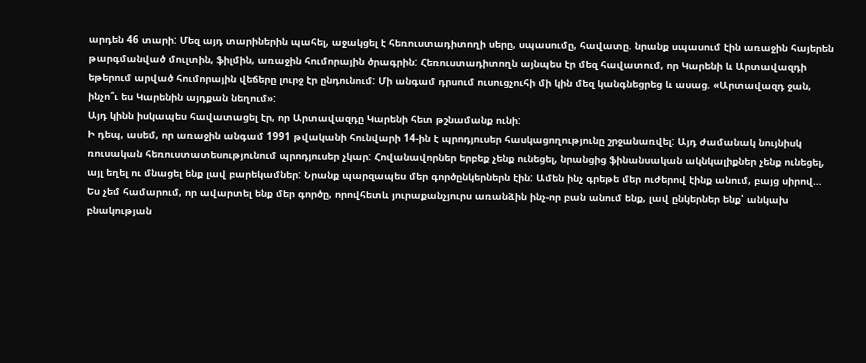արդեն 46 տարի: Մեզ այդ տարիներին պահել, աջակցել է հեռուստադիտողի սերը, սպասումը, հավատը. նրանք սպասում էին առաջին հայերեն թարգմանված մուլտին, ֆիլմին, առաջին հումորային ծրագրին: Հեռուստադիտողն այնպես էր մեզ հավատում, որ Կարենի և Արտավազդի եթերում արված հումորային վեճերը լուրջ էր ընդունում: Մի անգամ դրսում ուսուցչուհի մի կին մեզ կանգնեցրեց և ասաց. «Արտավազդ ջան, ինչո՞ւ ես Կարենին այդքան նեղում»:
Այդ կինն իսկապես հավատացել էր, որ Արտավազդը Կարենի հետ թշնամանք ունի:
Ի դեպ, ասեմ, որ առաջին անգամ 1991 թվականի հունվարի 14-ին է պրոդյուսեր հասկացողությունը շրջանառվել: Այդ ժամանակ նույնիսկ ռուսական հեռուստատեսությունում պրոդյուսեր չկար: Հովանավորներ երբեք չենք ունեցել, նրանցից ֆինանսական ակնկալիքներ չենք ունեցել, այլ եղել ու մնացել ենք լավ բարեկամներ: Նրանք պարզապես մեր գործընկերներն էին: Ամեն ինչ գրեթե մեր ուժերով էինք անում, բայց սիրով…
Ես չեմ համարում, որ ավարտել ենք մեր գործը, որովհետև յուրաքանչյուրս առանձին ինչ-որ բան անում ենք, լավ ընկերներ ենք՝ անկախ բնակության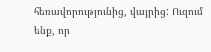հեռավորությունից, վայրից: Ուզում ենք, որ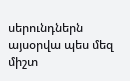սերունդներն այսօրվա պես մեզ միշտ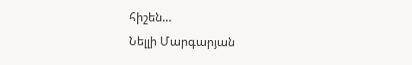հիշեն…
Նելլի Մարգարյան